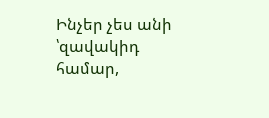Ինչեր չես անի ՝զավակիդ համար,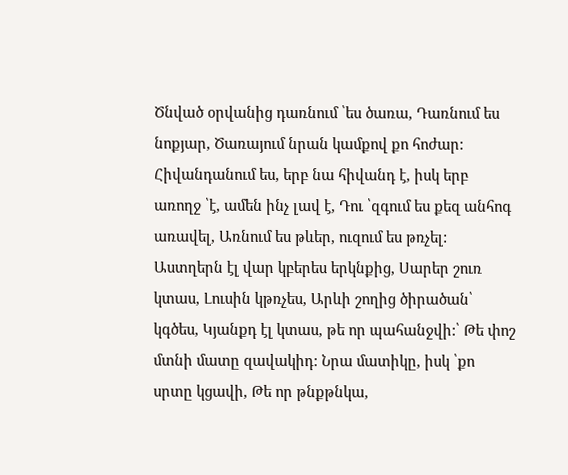Ծնված օրվանից դառնում ՝ես ծառա, Դառնում ես նոքյար, Ծառայում նրան կամքով քո հոժար: Հիվանդանում ես, երբ նա հիվանդ է, իսկ երբ առողջ ՝է, ամեն ինչ լավ է, Դու ՝զգում ես քեզ անհոգ առավել, Առնում ես թևեր, ուզում ես թռչել: Աստղերն էլ վար կբերես երկնքից, Սարեր շուռ կտաս, Լուսին կթռչես, Արևի շողից ծիրածան՝ կգծես, Կյանքդ էլ կտաս, թե որ պահանջվի:՝ Թե փոշ մտնի մատը զավակիդ: Նրա մատիկը, իսկ ՝քո սրտը կցավի, Թե որ թնքթնկա,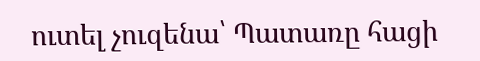ուտել չուզենա՝ Պատառը հացի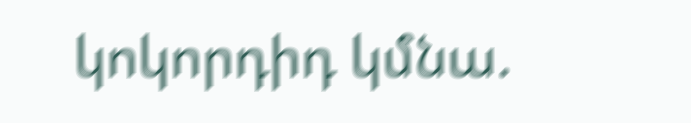կոկորդիդ կմնա.